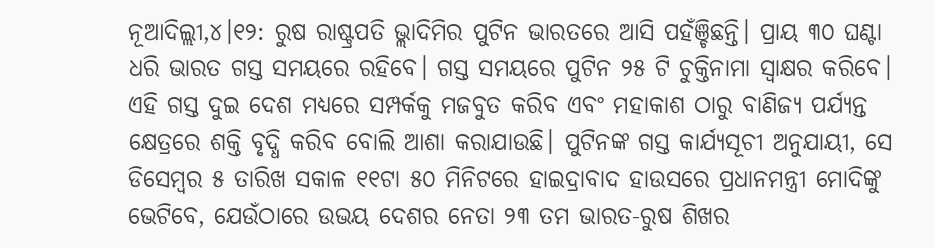ନୂଆଦିଲ୍ଲୀ,୪।୧୨: ରୁଷ ରାଷ୍ଟ୍ରପତି ଭ୍ଲାଦିମିର ପୁଟିନ ଭାରତରେ ଆସି ପହଁଞ୍ଚିଛନ୍ତି। ପ୍ରାୟ ୩୦ ଘଣ୍ଟା ଧରି ଭାରତ ଗସ୍ତ ସମୟରେ ରହିବେ। ଗସ୍ତ ସମୟରେ ପୁଟିନ ୨୫ ଟି ଚୁକ୍ତିନାମା ସ୍ୱାକ୍ଷର କରିବେ। ଏହି ଗସ୍ତ ଦୁଇ ଦେଶ ମଧ୍ୟରେ ସମ୍ପର୍କକୁ ମଜବୁତ କରିବ ଏବଂ ମହାକାଶ ଠାରୁ ବାଣିଜ୍ୟ ପର୍ଯ୍ୟନ୍ତ କ୍ଷେତ୍ରରେ ଶକ୍ତି ବୃଦ୍ଧି କରିବ ବୋଲି ଆଶା କରାଯାଉଛି। ପୁଟିନଙ୍କ ଗସ୍ତ କାର୍ଯ୍ୟସୂଚୀ ଅନୁଯାୟୀ, ସେ ଡିସେମ୍ବର ୫ ତାରିଖ ସକାଳ ୧୧ଟା ୫୦ ମିନିଟରେ ହାଇଦ୍ରାବାଦ ହାଉସରେ ପ୍ରଧାନମନ୍ତ୍ରୀ ମୋଦିଙ୍କୁ ଭେଟିବେ, ଯେଉଁଠାରେ ଉଭୟ ଦେଶର ନେତା ୨୩ ତମ ଭାରତ-ରୁଷ ଶିଖର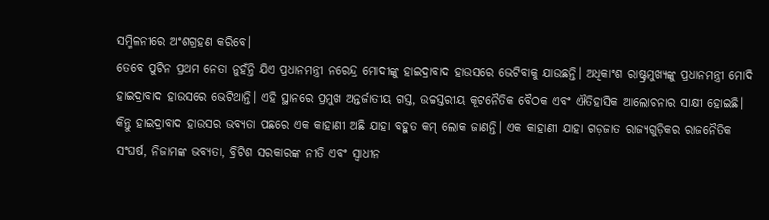ସମ୍ମିଳନୀରେ ଅଂଶଗ୍ରହଣ କରିବେ।
ତେବେ ପୁଟିନ ପ୍ରଥମ ନେତା ନୁହଁନ୍ତି ଯିଏ ପ୍ରଧାନମନ୍ତ୍ରୀ ନରେନ୍ଦ୍ର ମୋଦୀଙ୍କୁ ହାଇଦ୍ରାବାଦ ହାଉସରେ ଭେଟିବାକୁ ଯାଉଛନ୍ତି। ଅଧିକାଂଶ ରାଷ୍ଟ୍ରମୁଖ୍ୟଙ୍କୁ ପ୍ରଧାନମନ୍ତ୍ରୀ ମୋଦି ହାଇଦ୍ରାବାଦ ହାଉସରେ ଭେଟିଥାନ୍ତି। ଏହି ସ୍ଥାନରେ ପ୍ରମୁଖ ଅନ୍ତର୍ଜାତୀୟ ଗସ୍ତ, ଉଚ୍ଚସ୍ତରୀୟ କୂଟନୈତିକ ବୈଠକ ଏବଂ ଐତିହାସିକ ଆଲୋଚନାର ସାକ୍ଷୀ ହୋଇଛି। କିନ୍ତୁ ହାଇଦ୍ରାବାଦ ହାଉସର ଭବ୍ୟତା ପଛରେ ଏକ କାହାଣୀ ଅଛି ଯାହା ବହୁତ କମ୍ ଲୋକ ଜାଣନ୍ତି। ଏକ କାହାଣୀ ଯାହା ଗଡ଼ଜାତ ରାଜ୍ୟଗୁଡ଼ିକର ରାଜନୈତିକ ସଂଘର୍ଷ, ନିଜାମଙ୍କ ଭବ୍ୟତା, ବ୍ରିଟିଶ ସରକାରଙ୍କ ନୀତି ଏବଂ ସ୍ୱାଧୀନ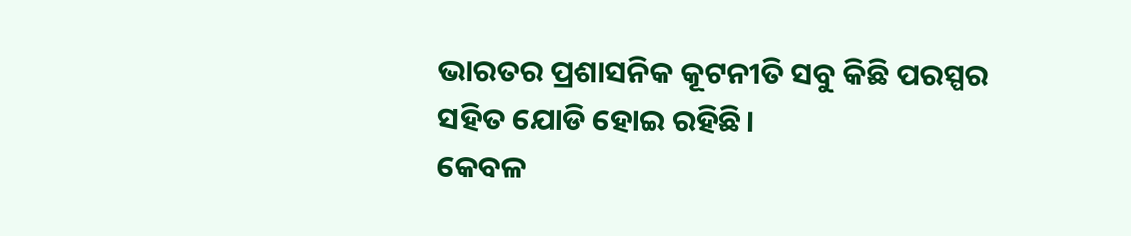ଭାରତର ପ୍ରଶାସନିକ କୂଟନୀତି ସବୁ କିଛି ପରସ୍ପର ସହିତ ଯୋଡି ହୋଇ ରହିଛି।
କେବଳ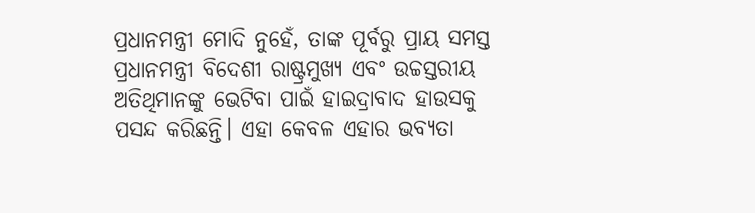ପ୍ରଧାନମନ୍ତ୍ରୀ ମୋଦି ନୁହେଁ, ତାଙ୍କ ପୂର୍ବରୁ ପ୍ରାୟ ସମସ୍ତ ପ୍ରଧାନମନ୍ତ୍ରୀ ବିଦେଶୀ ରାଷ୍ଟ୍ରମୁଖ୍ୟ ଏବଂ ଉଚ୍ଚସ୍ତରୀୟ ଅତିଥିମାନଙ୍କୁ ଭେଟିବା ପାଇଁ ହାଇଦ୍ରାବାଦ ହାଉସକୁ ପସନ୍ଦ କରିଛନ୍ତି। ଏହା କେବଳ ଏହାର ଭବ୍ୟତା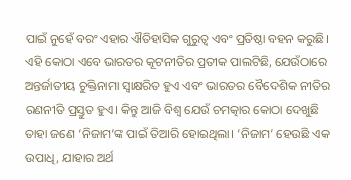ପାଇଁ ନୁହେଁ ବରଂ ଏହାର ଐତିହାସିକ ଗୁରୁତ୍ୱ ଏବଂ ପ୍ରତିଷ୍ଠା ବହନ କରୁଛି। ଏହି କୋଠା ଏବେ ଭାରତର କୂଟନୀତିର ପ୍ରତୀକ ପାଲଟିଛି, ଯେଉଁଠାରେ ଅନ୍ତର୍ଜାତୀୟ ଚୁକ୍ତିନାମା ସ୍ୱାକ୍ଷରିତ ହୁଏ ଏବଂ ଭାରତର ବୈଦେଶିକ ନୀତିର ରଣନୀତି ପ୍ରସ୍ତୁତ ହୁଏ। କିନ୍ତୁ ଆଜି ବିଶ୍ୱ ଯେଉଁ ଚମତ୍କାର କୋଠା ଦେଖୁଛି ତାହା ଜଣେ ‘ନିଜାମ’ଙ୍କ ପାଇଁ ତିଆରି ହୋଇଥିଲା। ‘ନିଜାମ’ ହେଉଛି ଏକ ଉପାଧି, ଯାହାର ଅର୍ଥ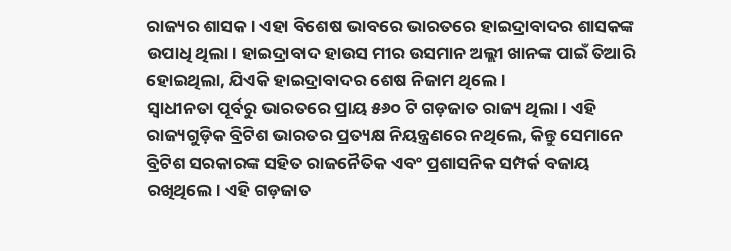ରାଜ୍ୟର ଶାସକ। ଏହା ବିଶେଷ ଭାବରେ ଭାରତରେ ହାଇଦ୍ରାବାଦର ଶାସକଙ୍କ ଉପାଧି ଥିଲା। ହାଇଦ୍ରାବାଦ ହାଉସ ମୀର ଉସମାନ ଅଲ୍ଲୀ ଖାନଙ୍କ ପାଇଁ ତିଆରି ହୋଇଥିଲା, ଯିଏକି ହାଇଦ୍ରାବାଦର ଶେଷ ନିଜାମ ଥିଲେ।
ସ୍ୱାଧୀନତା ପୂର୍ବରୁ ଭାରତରେ ପ୍ରାୟ ୫୬୦ ଟି ଗଡ଼ଜାତ ରାଜ୍ୟ ଥିଲା। ଏହି ରାଜ୍ୟଗୁଡ଼ିକ ବ୍ରିଟିଶ ଭାରତର ପ୍ରତ୍ୟକ୍ଷ ନିୟନ୍ତ୍ରଣରେ ନଥିଲେ, କିନ୍ତୁ ସେମାନେ ବ୍ରିଟିଶ ସରକାରଙ୍କ ସହିତ ରାଜନୈତିକ ଏବଂ ପ୍ରଶାସନିକ ସମ୍ପର୍କ ବଜାୟ ରଖିଥିଲେ। ଏହି ଗଡ଼ଜାତ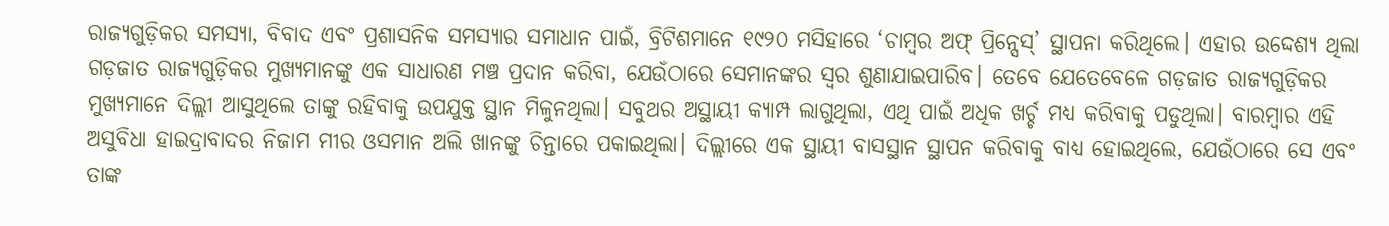ରାଜ୍ୟଗୁଡ଼ିକର ସମସ୍ୟା, ବିବାଦ ଏବଂ ପ୍ରଶାସନିକ ସମସ୍ୟାର ସମାଧାନ ପାଇଁ, ବ୍ରିଟିଶମାନେ ୧୯୨୦ ମସିହାରେ ‘ଚାମ୍ବର ଅଫ୍ ପ୍ରିନ୍ସେସ୍’ ସ୍ଥାପନା କରିଥିଲେ। ଏହାର ଉଦ୍ଦେଶ୍ୟ ଥିଲା ଗଡ଼ଜାତ ରାଜ୍ୟଗୁଡ଼ିକର ମୁଖ୍ୟମାନଙ୍କୁ ଏକ ସାଧାରଣ ମଞ୍ଚ ପ୍ରଦାନ କରିବା, ଯେଉଁଠାରେ ସେମାନଙ୍କର ସ୍ୱର ଶୁଣାଯାଇପାରିବ। ତେବେ ଯେତେବେଳେ ଗଡ଼ଜାତ ରାଜ୍ୟଗୁଡ଼ିକର ମୁଖ୍ୟମାନେ ଦିଲ୍ଲୀ ଆସୁଥିଲେ ତାଙ୍କୁ ରହିବାକୁ ଉପଯୁକ୍ତ ସ୍ଥାନ ମିଳୁନଥିଲା। ସବୁଥର ଅସ୍ଥାୟୀ କ୍ୟାମ୍ପ ଲାଗୁଥିଲା, ଏଥି ପାଇଁ ଅଧିକ ଖର୍ଚ୍ଚ ମଧ୍ୟ କରିବାକୁ ପଡୁଥିଲା। ବାରମ୍ବାର ଏହି ଅସୁବିଧା ହାଇଦ୍ରାବାଦର ନିଜାମ ମୀର ଓସମାନ ଅଲି ଖାନଙ୍କୁ ଚିନ୍ତାରେ ପକାଇଥିଲା। ଦିଲ୍ଲୀରେ ଏକ ସ୍ଥାୟୀ ବାସସ୍ଥାନ ସ୍ଥାପନ କରିବାକୁ ବାଧ୍ୟ ହୋଇଥିଲେ, ଯେଉଁଠାରେ ସେ ଏବଂ ତାଙ୍କ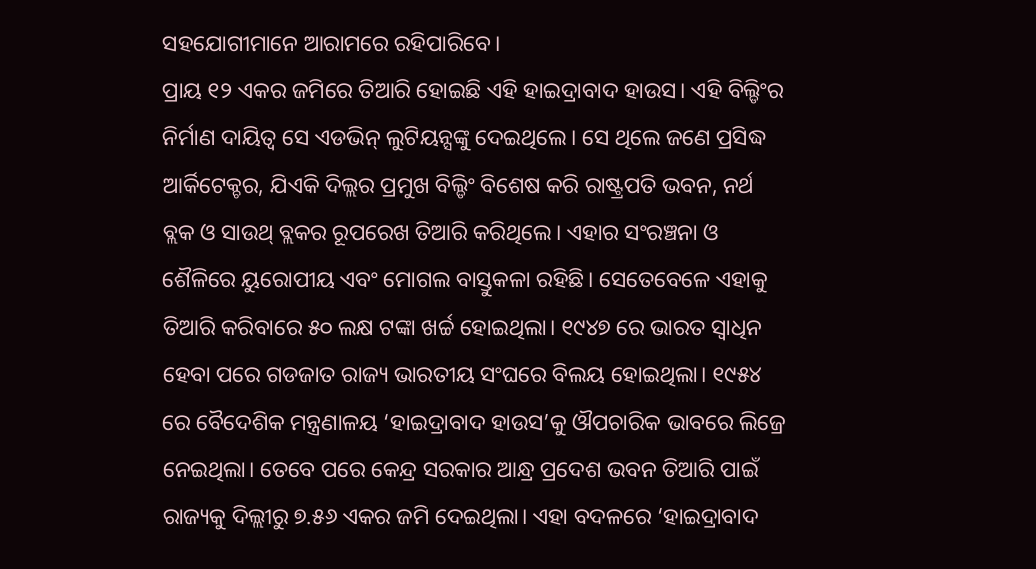ସହଯୋଗୀମାନେ ଆରାମରେ ରହିପାରିବେ।
ପ୍ରାୟ ୧୨ ଏକର ଜମିରେ ତିଆରି ହୋଇଛି ଏହି ହାଇଦ୍ରାବାଦ ହାଉସ। ଏହି ବିଲ୍ଡିଂର ନିର୍ମାଣ ଦାୟିତ୍ବ ସେ ଏଡଭିନ୍ ଲୁଟିୟନ୍ସଙ୍କୁ ଦେଇଥିଲେ। ସେ ଥିଲେ ଜଣେ ପ୍ରସିଦ୍ଧ ଆର୍କିଟେକ୍ଚର, ଯିଏକି ଦିଲ୍ଲର ପ୍ରମୁଖ ବିଲ୍ଡିଂ ବିଶେଷ କରି ରାଷ୍ଟ୍ରପତି ଭବନ, ନର୍ଥ ବ୍ଲକ ଓ ସାଉଥ୍ ବ୍ଲକର ରୂପରେଖ ତିଆରି କରିଥିଲେ। ଏହାର ସଂରଞ୍ଚନା ଓ ଶୈଳିରେ ୟୁରୋପୀୟ ଏବଂ ମୋଗଲ ବାସ୍ତୁକଳା ରହିଛି। ସେତେବେଳେ ଏହାକୁ ତିଆରି କରିବାରେ ୫୦ ଲକ୍ଷ ଟଙ୍କା ଖର୍ଚ୍ଚ ହୋଇଥିଲା। ୧୯୪୭ ରେ ଭାରତ ସ୍ବାଧିନ ହେବା ପରେ ଗଡଜାତ ରାଜ୍ୟ ଭାରତୀୟ ସଂଘରେ ବିଲୟ ହୋଇଥିଲା। ୧୯୫୪ ରେ ବୈଦେଶିକ ମନ୍ତ୍ରଣାଳୟ ‘ହାଇଦ୍ରାବାଦ ହାଉସ’କୁ ଔପଚାରିକ ଭାବରେ ଲିଜ୍ରେ ନେଇଥିଲା। ତେବେ ପରେ କେନ୍ଦ୍ର ସରକାର ଆନ୍ଧ୍ର ପ୍ରଦେଶ ଭବନ ତିଆରି ପାଇଁ ରାଜ୍ୟକୁ ଦିଲ୍ଲୀରୁ ୭.୫୬ ଏକର ଜମି ଦେଇଥିଲା। ଏହା ବଦଳରେ ‘ହାଇଦ୍ରାବାଦ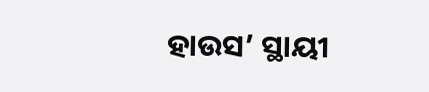ହାଉସ’ ସ୍ଥାୟୀ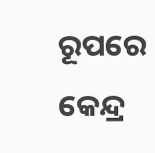ରୂପରେ କେନ୍ଦ୍ର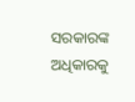ସରକାରଙ୍କ ଅଧିକାରକୁ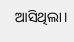ଆସିଥିଲା।